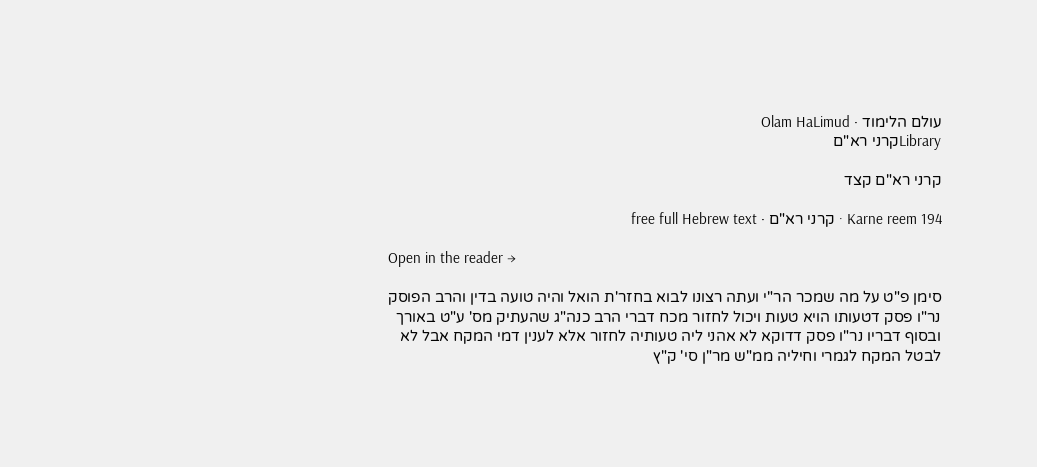עולם הלימוד · Olam HaLimud
Libraryקרני רא"ם

קרני רא"ם קצד

Karne reem 194 · קרני רא"ם · free full Hebrew text

Open in the reader →

סימן פ"ט על מה שמכר הר"י ועתה רצונו לבוא בחזר'ת הואל והיה טועה בדין והרב הפוסק נר"ו פסק דטעותו הויא טעות ויכול לחזור מכח דברי הרב כנה"ג שהעתיק מס' ע"ט באורך ובסוף דבריו נר"ו פסק דדוקא לא אהני ליה טעותיה לחזור אלא לענין דמי המקח אבל לא לבטל המקח לגמרי וחיליה ממ"ש מר"ן סי' ק"ץ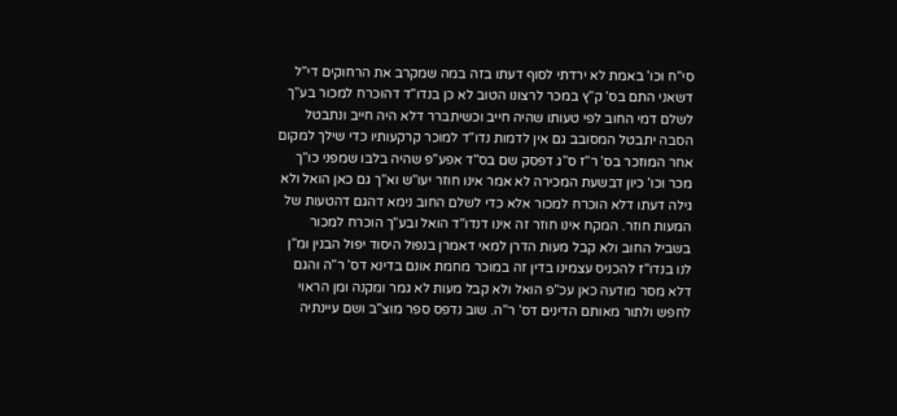סי"ח וכו' באמת לא ירדתי לסוף דעתו בזה במה שמקרב את הרחוקים די"ל דשאני התם בס' ק"ץ במכר לרצונו הטוב לא כן בנדו"ד דהוכרח למכור בע"ך לשלם דמי החוב לפי טעותו שהיה חייב וכשיתברר דלא היה חייב ונתבטל הסבה יתבטל המסובב גם אין לדמות נדו"ד למוכר קרקעותיו כדי שילך למקום אחר המוזכר בס' ר"ז ס"ג דפסק שם בס"ד אפע"פ שהיה בלבו שמפני כו"ך מכר וכו' כיון דבשעת המכירה לא אמר אינו חוזר יעו"ש וא"ך גם כאן הואל ולא גילה דעתו דלא הוכרח למכור אלא כדי לשלם החוב נימא דהגם דהטעות של המעות חוזר. המקח אינו חוזר זה אינו דנדו"ד הואל ובע"ך הוכרח למכור בשביל החוב ולא קבל מעות הדרן למאי דאמרן בנפול היסוד יפול הבנין ומ"ן לנו בנדו"ז להכניס עצמינו בדין זה במוכר מחמת אונם בדינא דס' ר"ה והגם דלא מסר מודעה כאן עכ"פ הואל ולא קבל מעות לא גמר ומקנה ומן הראוי לחפש ולתור מאותם הדינים דס' ר"ה. שוב נדפס ספר מוצ"ב ושם עיינתיה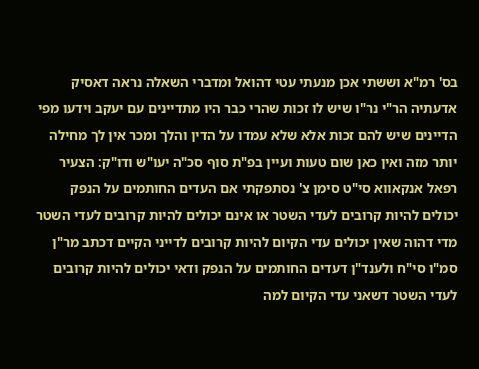בס' רמ"א וששתי אכן מנעתי עטי דהואל ומדברי השאלה נראה דאסיק אדעתיה הר"י נר"ו שיש לו זכות שהרי כבר היו מתדיינים עם יעקב וידעו מפי הדיינים שיש להם זכות אלא שלא עמדו על הדין והלך ומכר אין לך מחילה יותר מזה ואין כאן שום טעות ועיין בפ"ת סוף סכ"ה יעו"ש ודו"ק: הצעיר רפאל אנקאווא סי"ט סימן צ' נסתפקתי אם העדים החותמים על הנפק יכולים להיות קרובים לעדי השטר או אינם יכולים להיות קרובים לעדי השטר מדי דהוה שאין יכולים עדי הקיום להיות קרובים לדייני הקיים דכתב מר"ן סמ"ו סי"ח ולענד"ן דעדים החותמים על הנפק ודאי יכולים להיות קרובים לעדי השטר דשאני עדי הקיום למה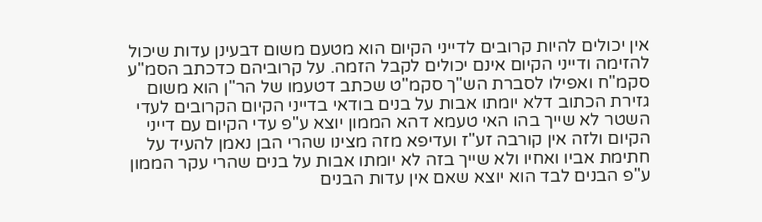אין יכולים להיות קרובים לדייני הקיום הוא מטעם משום דבעינן עדות שיכול להזימה ודייני הקיום אינם יכולים לקבל הזמה. על קרוביהם כדכתב הסמ"ע סקמ"ח ואפילו לסברת הש"ך סקמ"ט שכתב דטעמו של הר"ן הוא משום גזירת הכתוב דלא יומתו אבות על בנים בודאי בדייני הקיום הקרובים לעדי השטר לא שייך בהו האי טעמא דהא הממון יוצא ע"פ עדי הקיום עם דייני הקיום ולזה אין קורבה זע"ז ועדיפא מזה מצינו שהרי הבן נאמן להעיד על חתימת אביו ואחיו ולא שייך בזה לא יומתו אבות על בנים שהרי עקר הממון ע"פ הבנים לבד הוא יוצא שאם אין עדות הבנים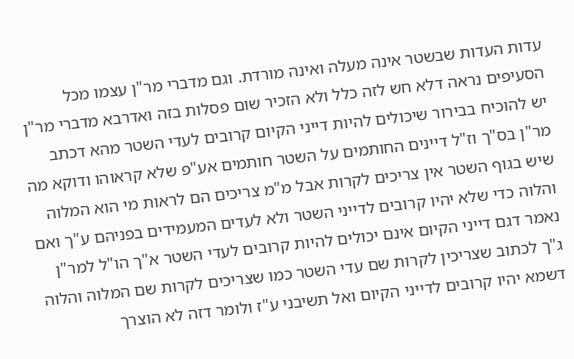עדות העדות שבשטר אינה מעלה ואינה מורדת. וגם מדברי מר"ן עצמו מכל הסעיפים נראה דלא חש לזה כלל ולא הזכיר שום פסלות בזה ואדרבא מדברי מר"ן יש להוכיח בבירור שיכולים להיות דייני הקיום קרובים לעדי השטר מהא דכתב מר"ן בס"ך וז"ל דיינים החותמים על השטר חותמים אע"פ שלא קראוהו ודוקא מה שיש בגוף השטר אין צריכים לקרות אבל מ"מ צריכים הם לראות מי הוא המלוה והלוה כדי שלא יהיו קרובים לדייני השטר ולא לעדים המעמידים בפניהם ע"ך ואם נאמר דגם דייני הקיום אינם יכולים להיות קרובים לעדי השטר א"ך הו"ל למר"ן ג"ך לכתוב שצריכין לקרות שם עדי השטר כמו שצריכים לקרות שם המלוה והלוה דשמא יהיו קרובים לדייני הקיום ואל תשיבני ע"ז ולומר דזה לא הוצרך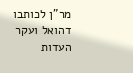מר"ן לכותבו דהואל ועקר העדות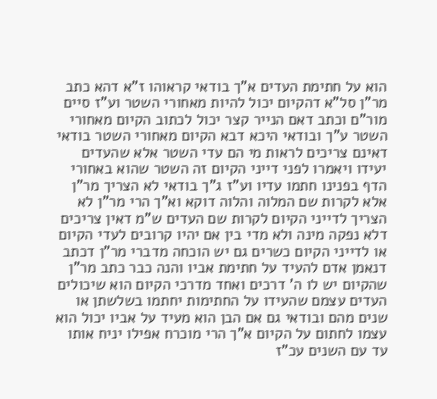הוא על חתימת העדים א"ך בודאי קראוהו ז"א דהא כתב מר"ן סל"א דהקיום יכול להיות מאחורי השטר וע"ז סיים מור"ם וכתב דאם הנייר קצר יכול לכתוב הקיום מאחורי השטר ע"ך ובודאי היכא דבא הקיום מאחורי השטר בודאי דאינם צריכים לראות מי הם עדי השטר אלא שהעדים יעידו ויאמרו לפני דייני הקיום זה השטר שהוא באחורי הדף בפנינו חתמו עדיו וע"ז ג"ך בודאי לא הצריך מר"ן אלא לקרות שם המלוה והלוה דוקא וא"ך הרי מר"ן לא הצריך לדייני הקיום לקרות שם העדים ש"מ דאין צריכים דלא נפקה מינה ולא מדי בין אם יהיו קרובים לעדי הקיום או לדייני הקיום כשרים גם יש הוכחה מדברי מר"ן דכתב דנאמן אדם להעיד על חתימת אביו והנה כבר כתב מר"ן שהקיום יש לו ה' דרכים ואחד מדרכי הקיום הוא שיכולים העדים עצמם שהעידו על החתימות יחתמו בשלשתן או שנים מהם ובודאי גם אם הבן הוא מעיד על אביו יכול הוא עצמו לחתום על הקיום א"ך הרי מוכרח אפילו יניח אותו עד עם השנים עכ"ז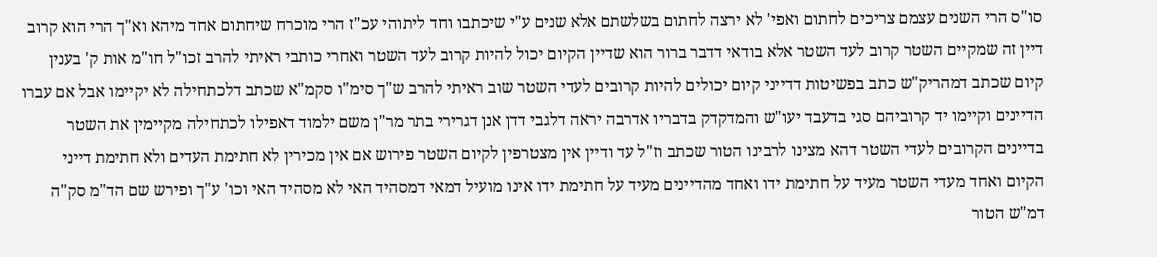סו"ס הרי השנים עצמם צריכים לחתום ואפי' לא ירצה לחתום בשלשתם אלא שנים ע"י שיכתבו וחד ליתוהי עכ"ז הרי מוכרח שיחתום אחד מיהא וא"ך הרי הוא קרוב דיין זה שמקיים השטר קרוב לעד השטר אלא בודאי דדבר ברור הוא שדיין הקיום יכול להיות קרוב לעד השטר ואחרי כותבי ראיתי להרב זכו"ל חו"מ אות ק' בענין קיום שכתב דמהריק"ש כתב בפשיטות דדייני קיום יכולים להיות קרובים לעדי השטר שוב ראיתי להרב ש"ך סימ"ו סקמ"א שכתב דלכתחילה לא יקיימו אבל אם עברו הדיינים וקיימו יד קרוביהם סגי בדעבד יעו"ש והמדקדק בדבריו אדרבה יראה דלגבי דדן אנן דגרירי בתר מר"ן משם ילמוד דאפילו לכתחילה מקיימין את השטר בדיינים הקרובים לעדי השטר דהא מצינו לרבינו הטור שכתב וז"ל עד ודיין אין מצטרפין לקיום השטר פירוש אם אין מכירין לא חתימת העדים ולא חתימת דייני הקיום ואחד מעדי השטר מעיד על חתימת ידו ואחד מהדיינים מעיד על חתימת ידו אינו מועיל דמאי דמסהיד האי לא מסהיד האי וכו' ע"ך ופירש שם הד"מ סק"ה דמ"ש הטור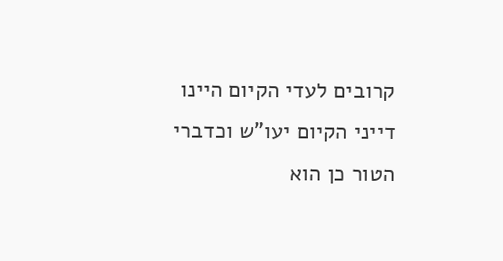קרובים לעדי הקיום היינו דייני הקיום יעו"ש וכדברי הטור כן הוא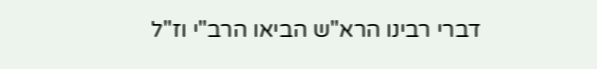דברי רבינו הרא"ש הביאו הרב"י וז"ל